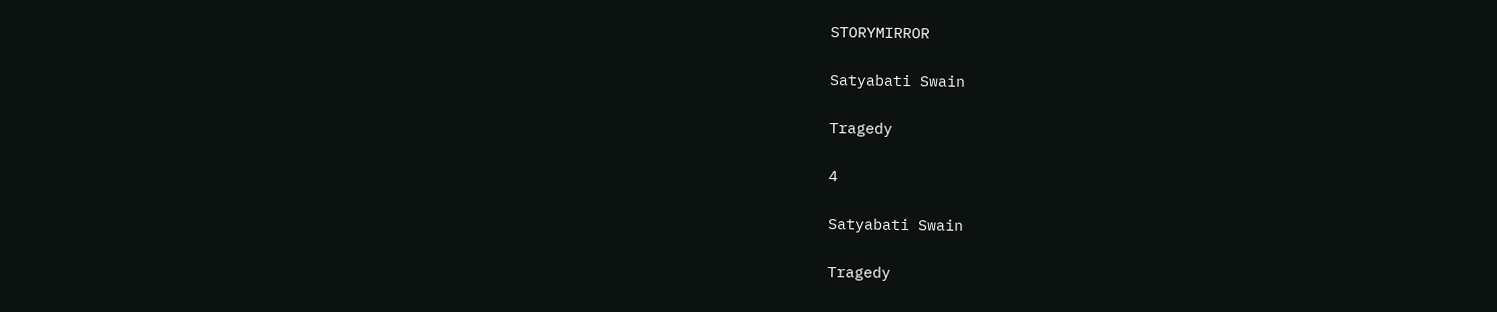STORYMIRROR

Satyabati Swain

Tragedy

4

Satyabati Swain

Tragedy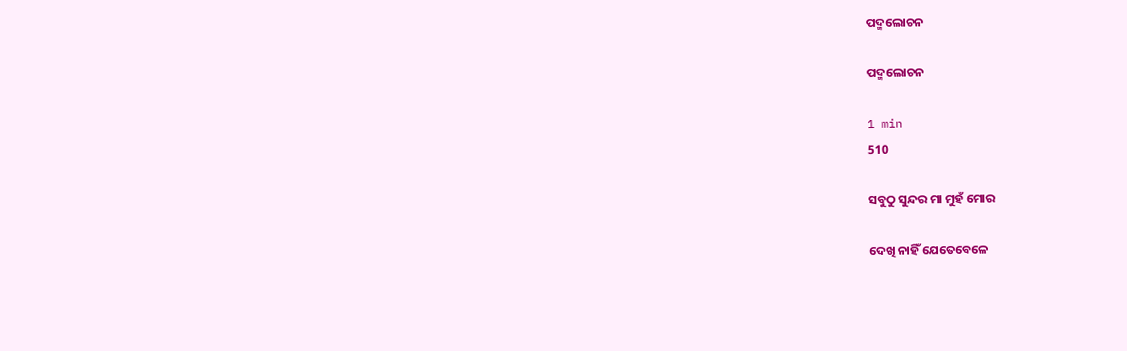ପଦ୍ମଲୋଚନ

ପଦ୍ମଲୋଚନ

1 min
510

ସବୁଠୁ ସୁନ୍ଦର ମା ମୁହଁ ମୋର

ଦେଖି ନାହିଁ ଯେତେବେଳେ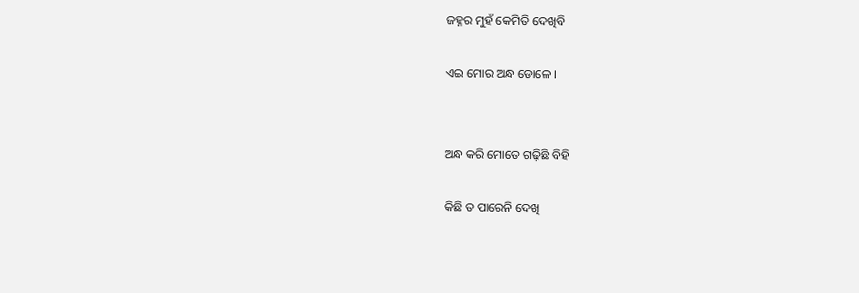ଜହ୍ନର ମୁହଁ କେମିତି ଦେଖିବି

ଏଇ ମୋର ଅନ୍ଧ ଡୋଳେ ।


ଅନ୍ଧ କରି ମୋତେ ଗଢ଼ିଛି ବିହି

କିଛି ତ ପାରେନି ଦେଖି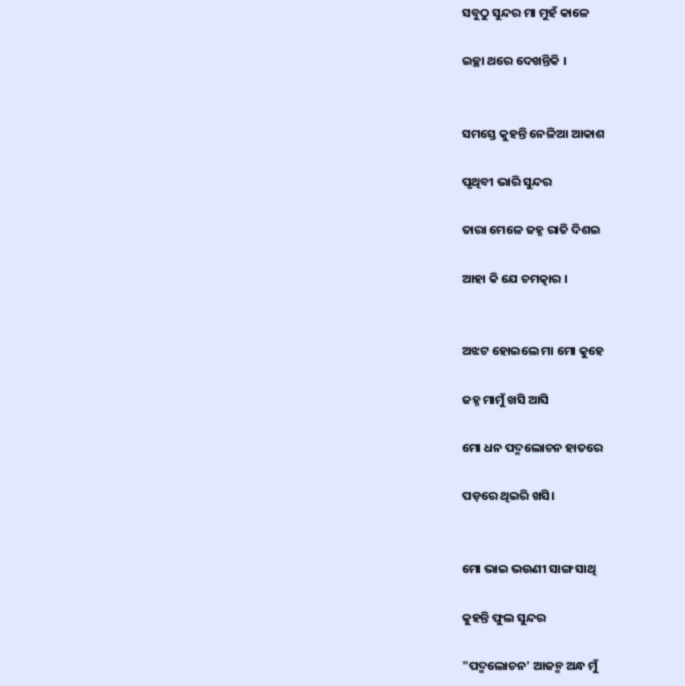ସବୁଠୁ ସୁନ୍ଦର ମା ମୁହଁ କାଳେ

ଇଚ୍ଛା ଥରେ ଦେଖନ୍ତିକି ।


ସମସ୍ତେ କୁହନ୍ତି ନେଳିଆ ଆକାଶ

ପୃଥିବୀ ଭାରି ସୁନ୍ଦର

ତାରା ମେଳେ ଜହ୍ନ ରାତି ଦିଶଇ

ଆହା କି ଯେ ଚମତ୍କାର ।


ଅଝଟ ହୋଇଲେ ମା ମୋ କୁହେ

ଜହ୍ନ ମାମୁଁ ଖସି ଆସି

ମୋ ଧନ ପଦ୍ମଲୋଚନ ହାତରେ

ପଡ଼ରେ ଥିଇରି ଖସି।


ମୋ ଭାଇ ଭଉଣୀ ସାଙ୍ଗ ସାଥି

କୁହନ୍ତି ଫୁଲ ସୁନ୍ଦର

"ପଦ୍ମଲୋଚନ' ଆଜନ୍ମ ଅନ୍ଧ ମୁଁ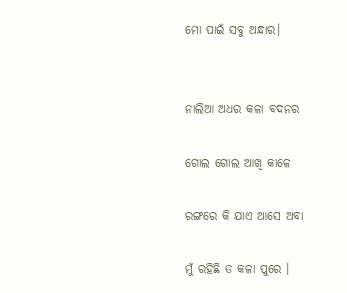ମୋ ପାଇଁ ସବୁ ଅନ୍ଧାର।


ନାଲିଆ ଅଧର କଳା ବଦନର

ଗୋଲ ଗୋଲ ଆଖି କାଳେ

ରଙ୍ଗରେ କି ଯାଏ ଆସେ ଅବା

ମୁଁ ରହିଛି ତ କଳା ପୁରେ ।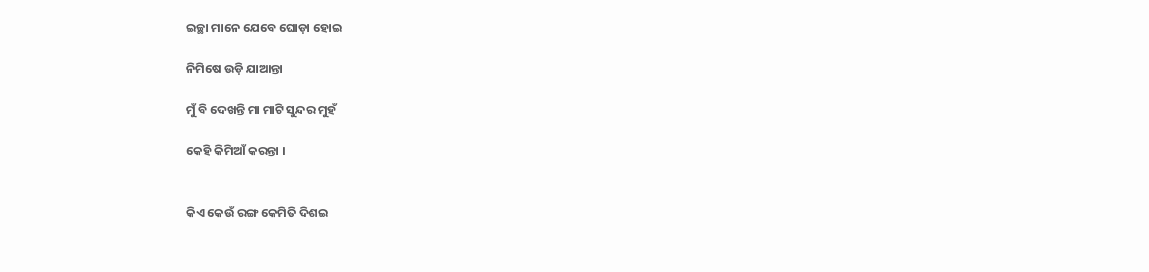ଇଚ୍ଛା ମାନେ ଯେବେ ଘୋଡ଼ା ହୋଇ

ନିମିଷେ ଉଡ଼ି ଯାଆନ୍ତା

ମୁଁ ବି ଦେଖନ୍ତି ମା ମାଟି ସୁନ୍ଦର ମୁହଁ

କେହି କିମିଆଁ କରନ୍ତା ।


କିଏ କେଉଁ ରଙ୍ଗ କେମିତି ଦିଶଇ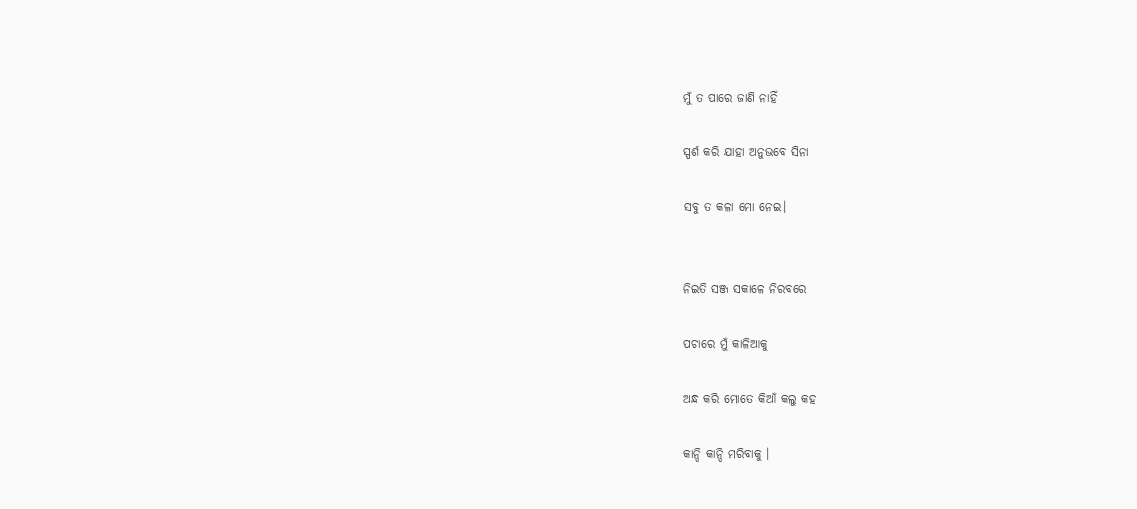ମୁଁ ତ ପାରେ ଜାଣି ନାହିଁ

ସ୍ପର୍ଶ କରି ଯାହା ଅନୁଭବେ ସିନା

ସବୁ ତ କଳା ମୋ ନେଇ।


ନିଇତି ସଞ୍ଜ ସକାଳେ ନିରବରେ

ପଚାରେ ମୁଁ କାଳିଆକୁ

ଅନ୍ଧ କରି ମୋତେ କିଆଁ କଲୁ କହ

କାନ୍ଦି କାନ୍ଦି ମରିବାକୁ ।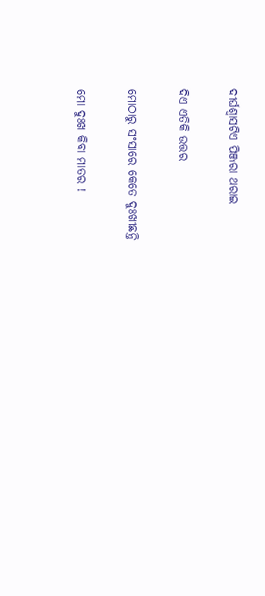ଦୀର୍ଘଶ୍ଵାସଟିଏ ପିଞ୍ଜରା ଥରାଇ

ଦିଏ ଏତିକି ଉତ୍ତର

ମୋଠାରୁ ସଂସାରେ କେତେ ଦୁଃଖୀଛନ୍ତି

ମୋ ଦୁଃଖ କିବା ମାତର !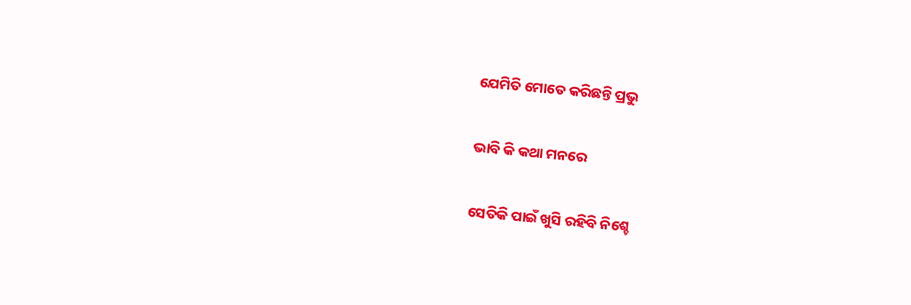ଯେମିତି ମୋତେ କରିଛନ୍ତି ପ୍ରଭୁ

ଭାବି କି କଥା ମନରେ

ସେତିକି ପାଇଁ ଖୁସି ରହିବି ନିଶ୍ଚେ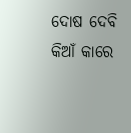ଦୋଷ ଦେବି କିଆଁ କାରେ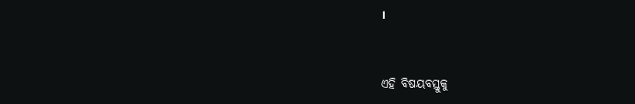।


ଏହି ବିଷୟବସ୍ତୁକୁ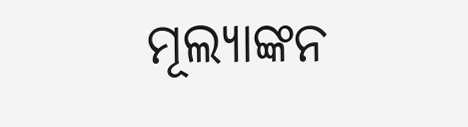ମୂଲ୍ୟାଙ୍କନ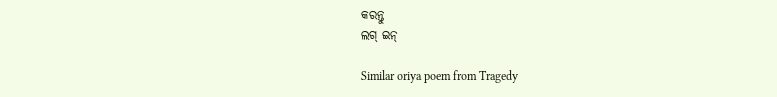କରନ୍ତୁ
ଲଗ୍ ଇନ୍

Similar oriya poem from Tragedy